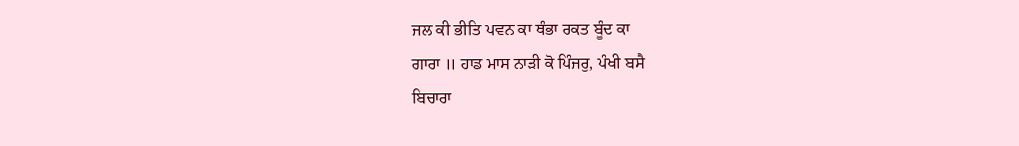ਜਲ ਕੀ ਭੀਤਿ ਪਵਨ ਕਾ ਥੰਭਾ ਰਕਤ ਬੂੰਦ ਕਾ
ਗਾਰਾ ॥ ਹਾਡ ਮਾਸ ਨਾੜੀ ਕੋ ਪਿੰਜਰੁ, ਪੰਖੀ ਬਸੈ
ਬਿਚਾਰਾ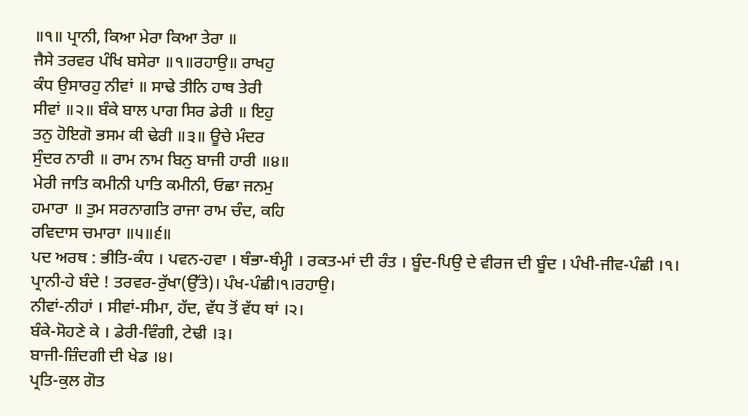॥੧॥ ਪ੍ਰਾਨੀ, ਕਿਆ ਮੇਰਾ ਕਿਆ ਤੇਰਾ ॥
ਜੈਸੇ ਤਰਵਰ ਪੰਖਿ ਬਸੇਰਾ ॥੧॥ਰਹਾਉ॥ ਰਾਖਹੁ
ਕੰਧ ਉਸਾਰਹੁ ਨੀਵਾਂ ॥ ਸਾਢੇ ਤੀਨਿ ਹਾਥ ਤੇਰੀ
ਸੀਵਾਂ ॥੨॥ ਬੰਕੇ ਬਾਲ ਪਾਗ ਸਿਰ ਡੇਰੀ ॥ ਇਹੁ
ਤਨੁ ਹੋਇਗੋ ਭਸਮ ਕੀ ਢੇਰੀ ॥੩॥ ਊਚੇ ਮੰਦਰ
ਸੁੰਦਰ ਨਾਰੀ ॥ ਰਾਮ ਨਾਮ ਬਿਨੁ ਬਾਜੀ ਹਾਰੀ ॥੪॥
ਮੇਰੀ ਜਾਤਿ ਕਮੀਨੀ ਪਾਤਿ ਕਮੀਨੀ, ਓਛਾ ਜਨਮੁ
ਹਮਾਰਾ ॥ ਤੁਮ ਸਰਨਾਗਤਿ ਰਾਜਾ ਰਾਮ ਚੰਦ, ਕਹਿ
ਰਵਿਦਾਸ ਚਮਾਰਾ ॥੫॥੬॥
ਪਦ ਅਰਥ : ਭੀਤਿ-ਕੰਧ । ਪਵਨ-ਹਵਾ । ਥੰਭਾ-ਥੰਮ੍ਹੀ । ਰਕਤ-ਮਾਂ ਦੀ ਰੰਤ । ਬੂੰਦ-ਪਿਉ ਦੇ ਵੀਰਜ ਦੀ ਬੂੰਦ । ਪੰਖੀ-ਜੀਵ-ਪੰਛੀ ।੧।
ਪ੍ਰਾਨੀ-ਹੇ ਬੰਦੇ ! ਤਰਵਰ-ਰੁੱਖਾ(ਉੱਤੇ)। ਪੰਖ-ਪੰਛੀ।੧।ਰਹਾਉ।
ਨੀਵਾਂ-ਨੀਹਾਂ । ਸੀਵਾਂ-ਸੀਮਾ, ਹੱਦ, ਵੱਧ ਤੋਂ ਵੱਧ ਥਾਂ ।੨।
ਬੰਕੇ-ਸੋਹਣੇ ਕੇ । ਡੇਰੀ-ਵਿੰਗੀ, ਟੇਢੀ ।੩।
ਬਾਜੀ-ਜ਼ਿੰਦਗੀ ਦੀ ਖੇਡ ।੪।
ਪ੍ਰਤਿ-ਕੁਲ ਗੋਤ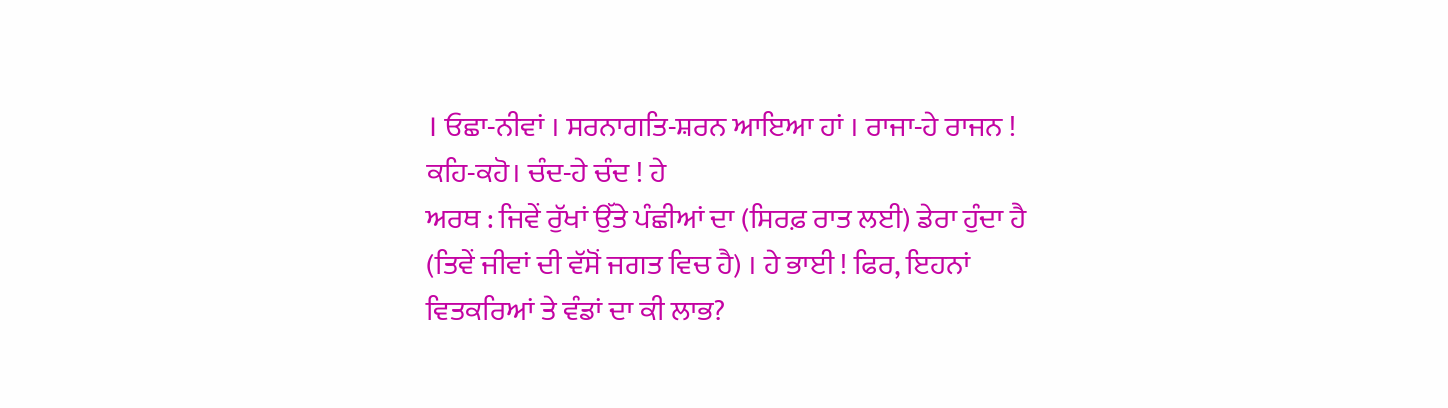। ਓਛਾ-ਨੀਵਾਂ । ਸਰਨਾਗਤਿ-ਸ਼ਰਨ ਆਇਆ ਹਾਂ । ਰਾਜਾ-ਹੇ ਰਾਜਨ ! ਕਹਿ-ਕਹੋ। ਚੰਦ-ਹੇ ਚੰਦ ! ਹੇ
ਅਰਥ : ਜਿਵੇਂ ਰੁੱਖਾਂ ਉੱਤੇ ਪੰਛੀਆਂ ਦਾ (ਸਿਰਫ਼ ਰਾਤ ਲਈ) ਡੇਰਾ ਹੁੰਦਾ ਹੈ (ਤਿਵੇਂ ਜੀਵਾਂ ਦੀ ਵੱਸੋਂ ਜਗਤ ਵਿਚ ਹੈ) । ਹੇ ਭਾਈ ! ਫਿਰ, ਇਹਨਾਂ ਵਿਤਕਰਿਆਂ ਤੇ ਵੰਡਾਂ ਦਾ ਕੀ ਲਾਭ?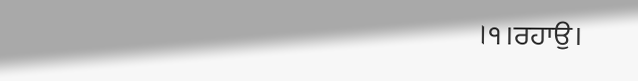।੧।ਰਹਾਉ।